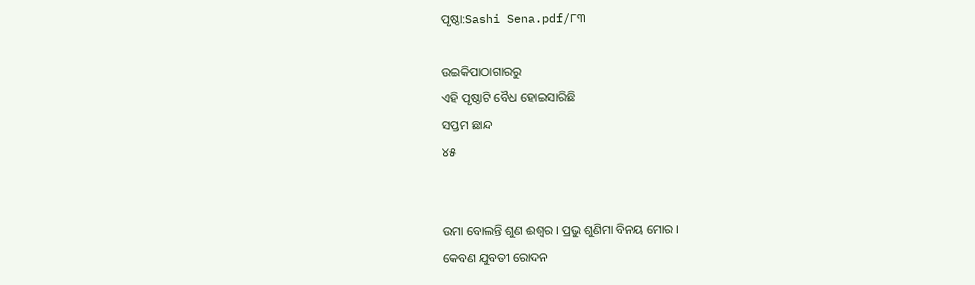ପୃଷ୍ଠା:Sashi Sena.pdf/୮୩

ଉଇକିପାଠାଗାର‌ରୁ
ଏହି ପୃଷ୍ଠାଟି ବୈଧ ହୋଇସାରିଛି
ସପ୍ତମ ଛାନ୍ଦ
୪୫


ଉମା ବୋଲନ୍ତି ଶୁଣ ଈଶ୍ୱର । ପ୍ରଭୁ ଶୁଣିମା ବିନୟ ମୋର ।
କେବଣ ଯୁବତୀ ରୋଦନ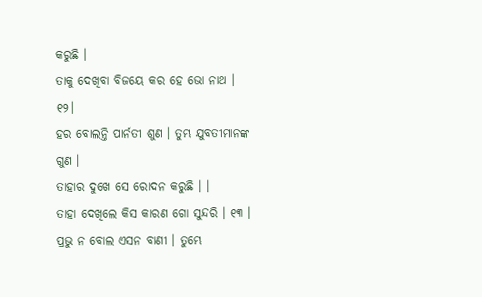କରୁଛି ।
ତାକୁ ଦେଖିବା ବିଜୟେ କର ହେ ଭୋ ନାଥ । ୧୨।
ହର ବୋଲନ୍ତି ପାର୍ନତୀ ଶୁଣ । ତୁମ୍ଭ ଯୁବତୀମାନଙ୍କ ଗୁଣ ।
ତାହାର ଦୁଖେ ସେ ରୋଦନ କରୁଛି । ।
ତାହା ଦେଖିଲେ କିସ କାରଣ ଗୋ ସୁନ୍ଦରି । ୧୩ ।
ପ୍ରଭୁ ନ ବୋଲ ଏସନ ବାଣୀ । ତୁମ୍ଭେ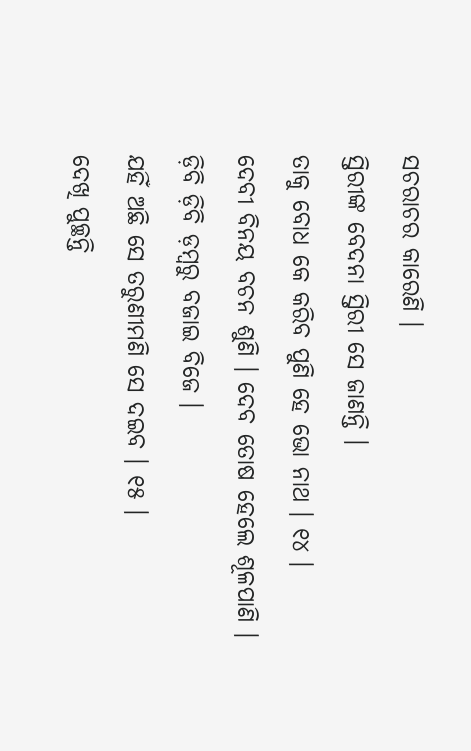ସଚରାଚର କାରେଣି ।
ସ୍ତିରୀଙ୍କ ବେଦନା ସ୍ତିରୀ ସେ ଜାଣନ୍ତି ।
ତାକୁ ବୋଧ କେ କରିବ ପୁଣି ହେ ଭୋ ନାଥ । ୧୪ ।
ଦେବୀ ବିନୟ ବଚନ ଶୁଣି । ଦେବ ତୋଷ ହେଲେ ଶୂଳପାଣି ।
ଡ଼ିବି ଡ଼ିବି ଡ଼ମ୍ବରୁ ବଜାଇ ବିଜେ ।
ଯହିଁ ଅଛି ସେ ତରୁଣୀମଣି ସେ ଦଇବ । ୧୫ ।
ଦେଖି ପୁଚ୍ଛନ୍ତି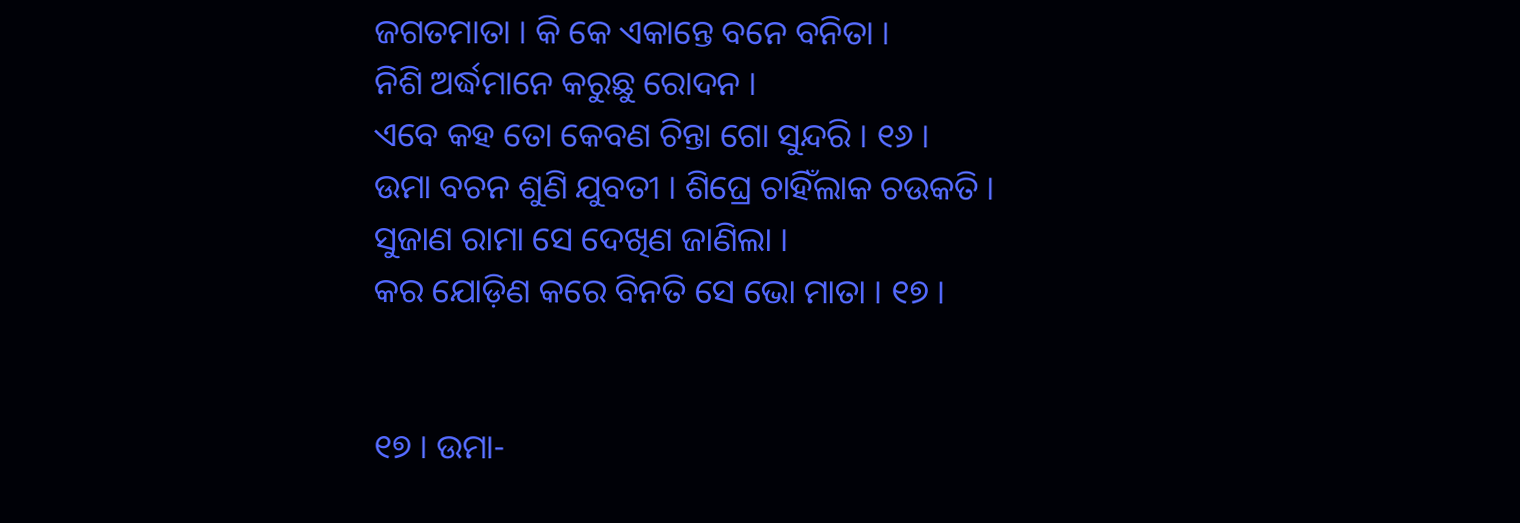ଜଗତମାତା । କି କେ ଏକାନ୍ତେ ବନେ ବନିତା ।
ନିଶି ଅର୍ଦ୍ଧମାନେ କରୁଛୁ ରୋଦନ ।
ଏବେ କହ ତୋ କେବଣ ଚିନ୍ତା ଗୋ ସୁନ୍ଦରି । ୧୬ ।
ଉମା ବଚନ ଶୁଣି ଯୁବତୀ । ଶିଘ୍ରେ ଚାହିଁଲାକ ଚଉକତି ।
ସୁଜାଣ ରାମା ସେ ଦେଖିଣ ଜାଣିଲା ।
କର ଯୋଡ଼ିଣ କରେ ବିନତି ସେ ଭୋ ମାତା । ୧୭ ।


୧୭ । ଉମା-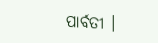ପାର୍ବତୀ ।